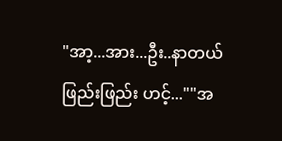"အာ့...အား...ဦး..နာတယ်
ဖြည်းဖြည်း ဟင့်...""အ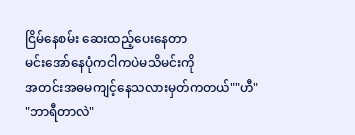ငြိမ်နေစမ်း ဆေးထည့်ပေးနေတာ
မင်းအော်နေပုံကငါကပဲမသိမင်းကို
အတင်းအဓမကျင့်နေသလားမှတ်ကတယ်""ဟီ"
"ဘာရီတာလဲ"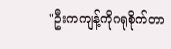"ဦးကကျန့်ကိုဂရုစိုက်တာ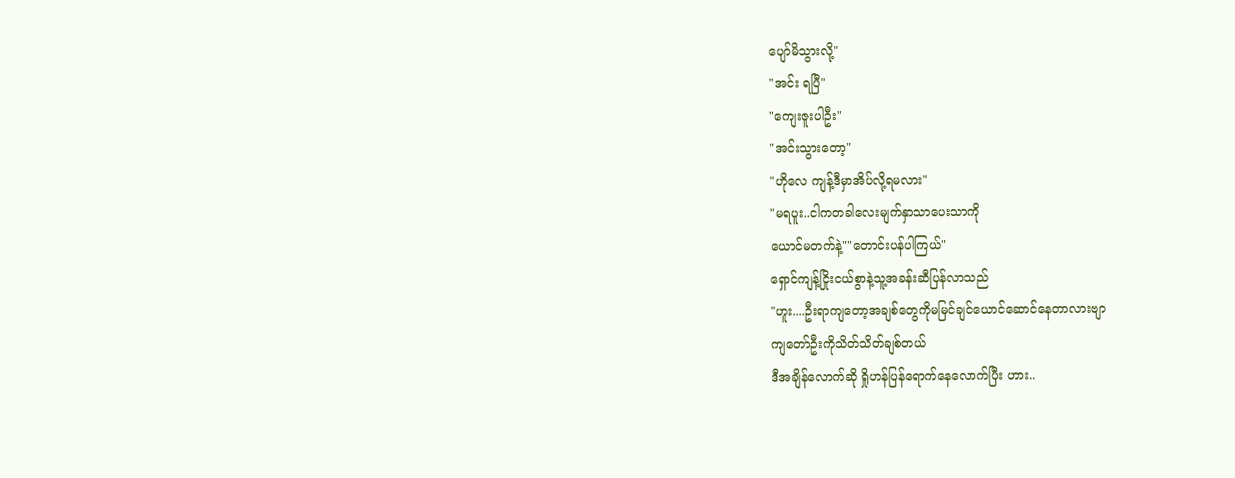ပျော်မိသွားလို့"
"အင်း ရပြီ"
"ကျေးဇူးပါဦး"
"အင်းသွားတော့"
"ဟိုလေ ကျန့်ဒီမှာအိပ်လို့ရမလား"
"မရပူး..ငါကတခါလေးမျက်နှာသာပေးသာကို
ယောင်မတက်နဲ့""တောင်းပန်ပါကြယ်"
ရှောင်ကျန့်ငြိုးငယ်စွာနဲ့သူ့အခန်းဆီပြန်လာသည်
"ဟူး....ဦးရာကျတော့အချစ်တွေကိုမမြင်ချင်ယောင်ဆောင်နေတာလားဗျာ
ကျတော်ဦးကိုသိတ်သိတ်ချစ်တယ်
ဒီအချိန်လောက်ဆို ရှိုဟန်ပြန်ရောက်နေလောက်ပြီး ဟား..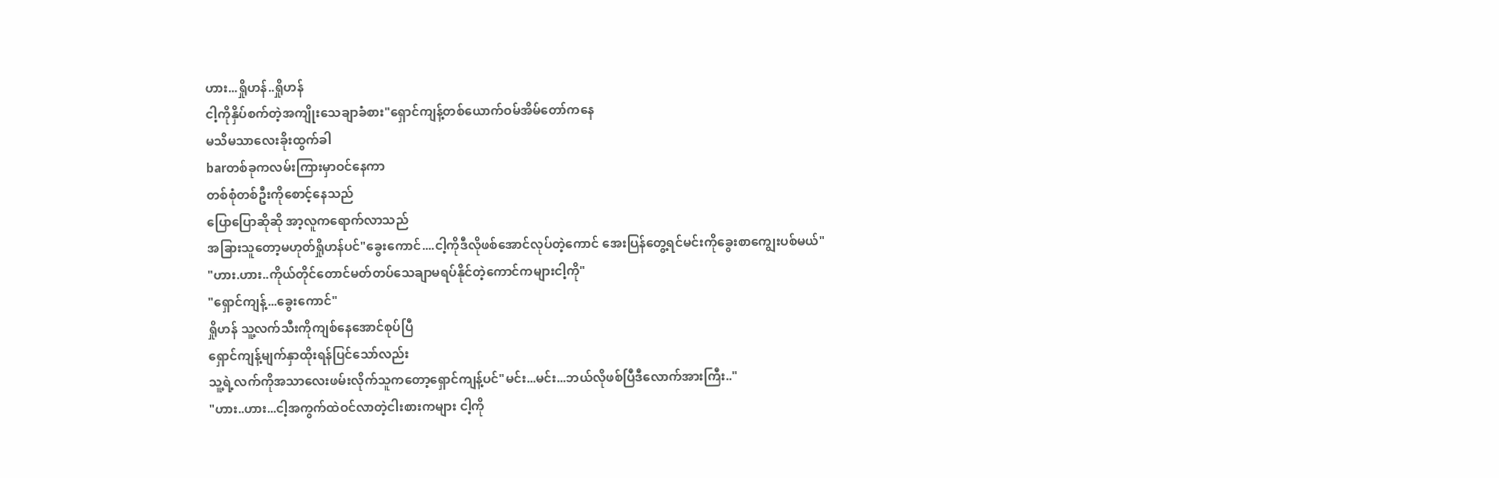ဟား...ရှိုဟန်..ရှိုဟန်
ငါ့ကိုနှိပ်စက်တဲ့အကျိုးသေချာခံစား"ရှောင်ကျန့်တစ်ယောက်ဝမ်အိမ်တော်ကနေ
မသိမသာလေးခိုးထွက်ခါ
barတစ်ခုကလမ်းကြားမှာဝင်နေကာ
တစ်စုံတစ်ဦးကိုစောင့်နေသည်
ပြောပြောဆိုဆို အာ့လူကရောက်လာသည်
အခြားသူတော့မဟုတ်ရှိုဟန်ပင်"ခွေးကောင်....ငါ့ကိုဒီလိုဖစ်အောင်လုပ်တဲ့ကောင် အေးပြန်တွေ့ရင်မင်းကိုခွေးစာကျွေးပစ်မယ်"
"ဟား.ဟား..ကိုယ်တိုင်တောင်မတ်တပ်သေချာမရပ်နိုင်တဲ့ကောင်ကများငါ့ကို"
"ရှောင်ကျန့်...ခွေးကောင်"
ရှိုဟန် သူ့လက်သီးကိုကျစ်နေအောင်စုပ်ပြီ
ရှောင်ကျန့်မျက်နှာထိုးရန်ပြင်သော်လည်း
သူ့ရဲ့လက်ကိုအသာလေးဖမ်းလိုက်သူကတော့ရှောင်ကျန့်ပင်"မင်း...မင်း...ဘယ်လိုဖစ်ပြီဒီလောက်အားကြီး.."
"ဟား..ဟား...ငါ့အကွက်ထဲဝင်လာတဲ့ငါးစားကများ ငါ့ကို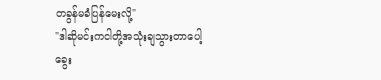တခွန်မခံပြန်မေးလို့"
"ဒါဆိုမင်းကငါတို့အသုံးချသွားတာပေါ့
ခွေး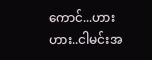ကောင်...ဟားဟား..ငါမင်းအ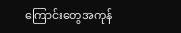ကြောင်းတွေအကုန်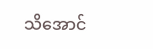သိအောင်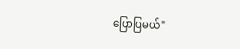ပြောပြမယ်"